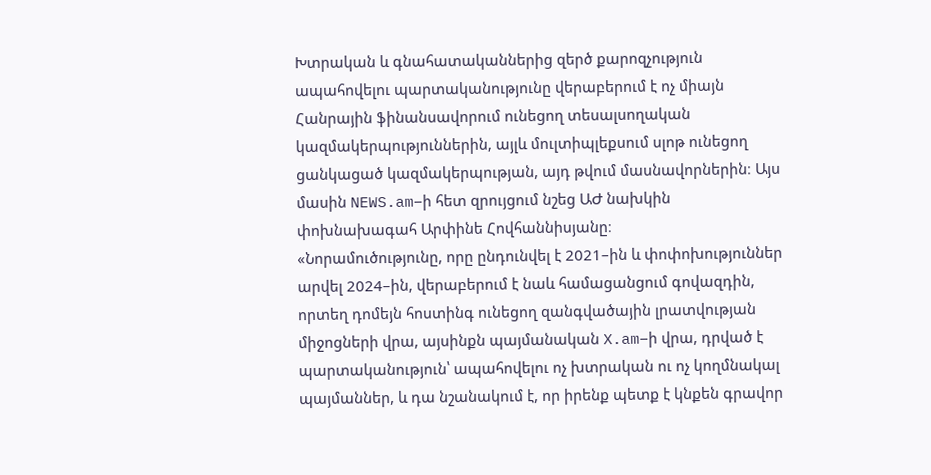Խտրական և գնահատականներից զերծ քարոզչություն ապահովելու պարտականությունը վերաբերում է ոչ միայն Հանրային ֆինանսավորում ունեցող տեսալսողական կազմակերպություններին, այլև մուլտիպլեքսում սլոթ ունեցող ցանկացած կազմակերպության, այդ թվում մասնավորներին։ Այս մասին NEWS.am–ի հետ զրույցում նշեց ԱԺ նախկին փոխնախագահ Արփինե Հովհաննիսյանը։
«Նորամուծությունը, որը ընդունվել է 2021–ին և փոփոխություններ արվել 2024–ին, վերաբերում է նաև համացանցում գովազդին, որտեղ դոմեյն հոստինգ ունեցող զանգվածային լրատվության միջոցների վրա, այսինքն պայմանական X.am–ի վրա, դրված է պարտականություն՝ ապահովելու ոչ խտրական ու ոչ կողմնակալ պայմաններ, և դա նշանակում է, որ իրենք պետք է կնքեն գրավոր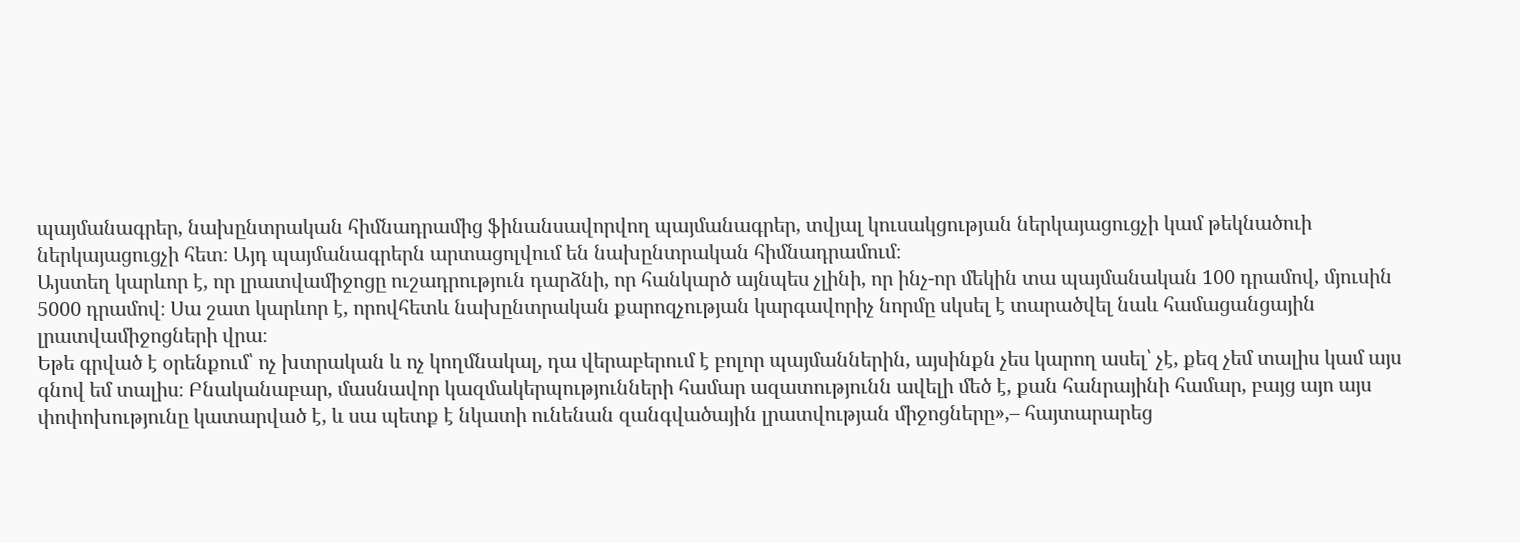պայմանագրեր, նախընտրական հիմնադրամից ֆինանսավորվող պայմանագրեր, տվյալ կուսակցության ներկայացուցչի կամ թեկնածուի ներկայացուցչի հետ։ Այդ պայմանագրերն արտացոլվում են նախընտրական հիմնադրամում։
Այստեղ կարևոր է, որ լրատվամիջոցը ուշադրություն դարձնի, որ հանկարծ այնպես չլինի, որ ինչ-որ մեկին տա պայմանական 100 դրամով, մյուսին 5000 դրամով։ Սա շատ կարևոր է, որովհետև նախընտրական քարոզչության կարգավորիչ նորմը սկսել է տարածվել նաև համացանցային լրատվամիջոցների վրա։
Եթե գրված է օրենքում՝ ոչ խտրական և ոչ կողմնակալ, դա վերաբերում է բոլոր պայմաններին, այսինքն չես կարող ասել՝ չէ, քեզ չեմ տալիս կամ այս գնով եմ տալիս։ Բնականաբար, մասնավոր կազմակերպությունների համար ազատությունն ավելի մեծ է, քան հանրայինի համար, բայց այո այս փոփոխությունը կատարված է, և սա պետք է նկատի ունենան զանգվածային լրատվության միջոցները»,– հայտարարեց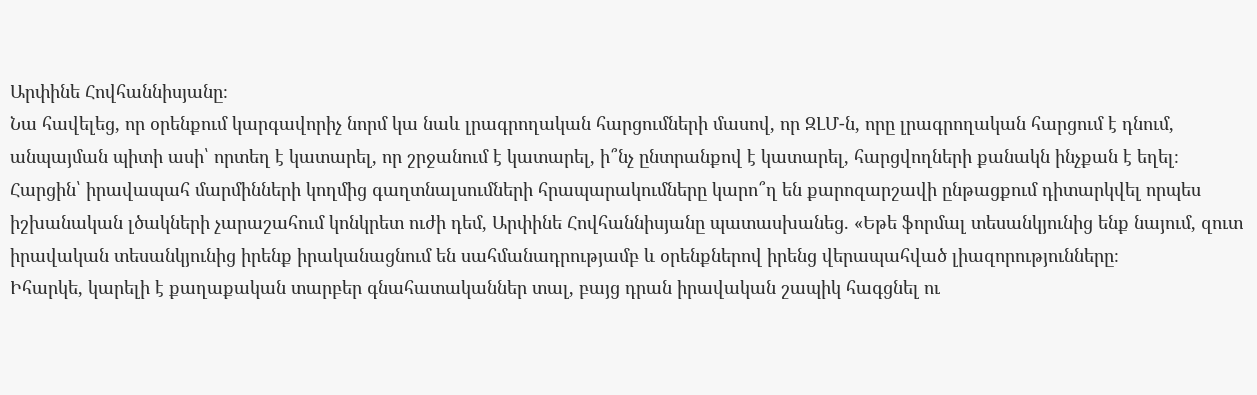Արփինե Հովհաննիսյանը։
Նա հավելեց, որ օրենքում կարգավորիչ նորմ կա նաև լրագրողական հարցումների մասով, որ ԶԼՄ-ն, որը լրագրողական հարցում է դնում, անպայման պիտի ասի՝ որտեղ է կատարել, որ շրջանում է կատարել, ի՞նչ ընտրանքով է կատարել, հարցվողների քանակն ինչքան է եղել։
Հարցին՝ իրավապահ մարմինների կողմից գաղտնալսումների հրապարակումները կարո՞ղ են քարոզարշավի ընթացքում դիտարկվել որպես իշխանական լծակների չարաշահում կոնկրետ ուժի դեմ, Արփինե Հովհաննիսյանը պատասխանեց. «Եթե ֆորմալ տեսանկյունից ենք նայում, զուտ իրավական տեսանկյունից իրենք իրականացնում են սահմանադրությամբ և օրենքներով իրենց վերապահված լիազորությունները։
Իհարկե, կարելի է քաղաքական տարբեր գնահատականներ տալ, բայց դրան իրավական շապիկ հագցնել ու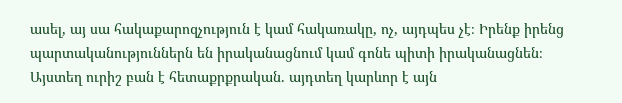ասել, այ սա հակաքարոզչություն է կամ հակառակը, ոչ, այդպես չէ։ Իրենք իրենց պարտականություններն են իրականացնում կամ գոնե պիտի իրականացնեն։
Այստեղ ուրիշ բան է հետաքրքրական. այդտեղ կարևոր է այն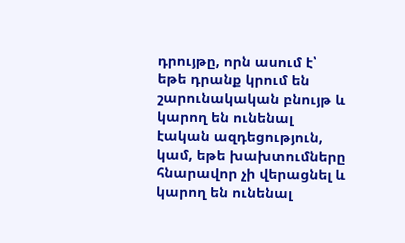դրույթը, որն ասում է՝ եթե դրանք կրում են շարունակական բնույթ և կարող են ունենալ էական ազդեցություն, կամ, եթե խախտումները հնարավոր չի վերացնել և կարող են ունենալ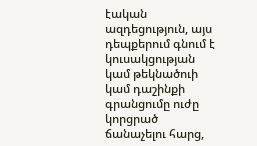էական ազդեցություն, այս դեպքերում գնում է կուսակցության կամ թեկնածուի կամ դաշինքի գրանցումը ուժը կորցրած ճանաչելու հարց,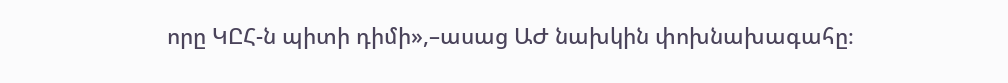որը ԿԸՀ-ն պիտի դիմի»,–ասաց ԱԺ նախկին փոխնախագահը։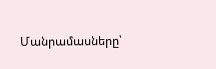Մանրամասները՝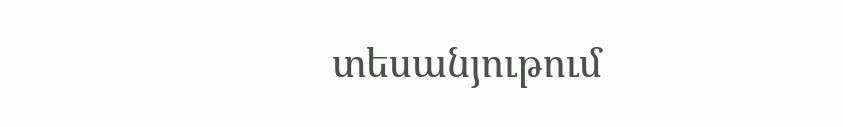տեսանյութում